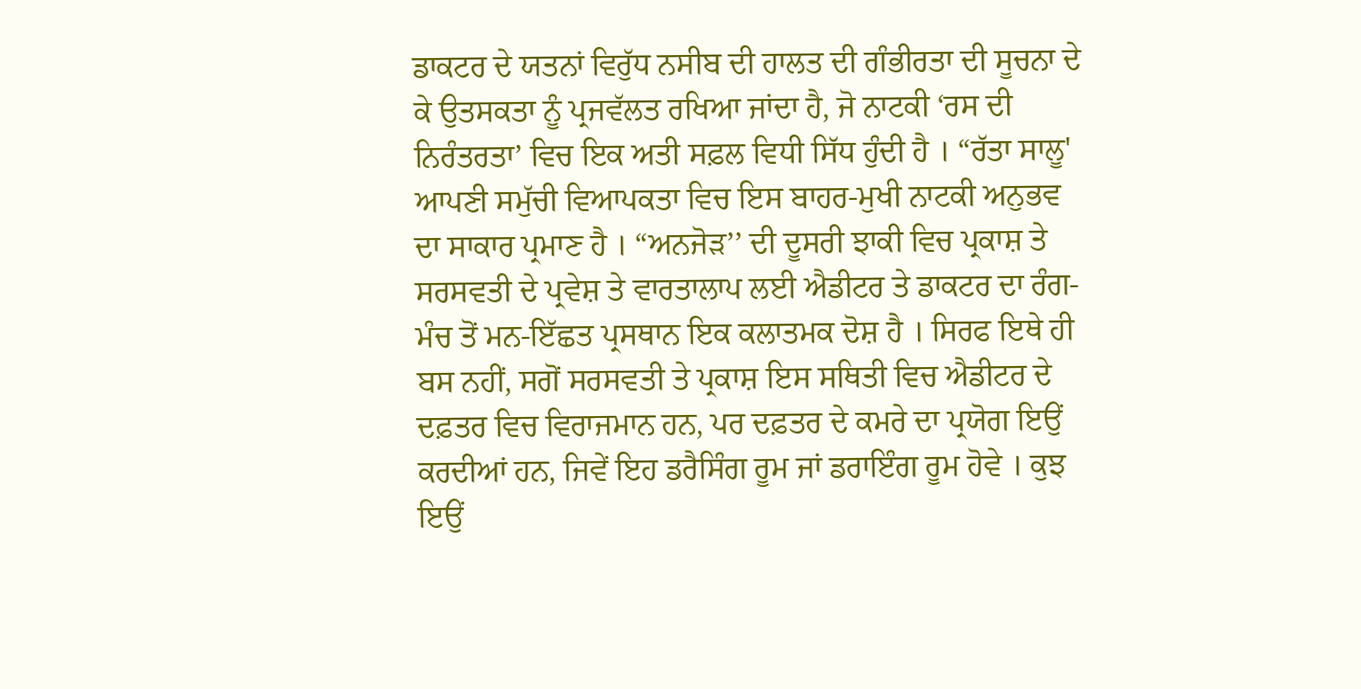ਡਾਕਟਰ ਦੇ ਯਤਨਾਂ ਵਿਰੁੱਧ ਨਸੀਬ ਦੀ ਹਾਲਤ ਦੀ ਗੰਭੀਰਤਾ ਦੀ ਸੂਚਨਾ ਦੇ ਕੇ ਉਤਸਕਤਾ ਨੂੰ ਪ੍ਰਜਵੱਲਤ ਰਖਿਆ ਜਾਂਦਾ ਹੈ, ਜੋ ਨਾਟਕੀ ‘ਰਸ ਦੀ ਨਿਰੰਤਰਤਾ’ ਵਿਚ ਇਕ ਅਤੀ ਸਫ਼ਲ ਵਿਧੀ ਸਿੱਧ ਹੁੰਦੀ ਹੈ । “ਰੱਤਾ ਸਾਲੂ' ਆਪਣੀ ਸਮੁੱਚੀ ਵਿਆਪਕਤਾ ਵਿਚ ਇਸ ਬਾਹਰ-ਮੁਖੀ ਨਾਟਕੀ ਅਨੁਭਵ ਦਾ ਸਾਕਾਰ ਪ੍ਰਮਾਣ ਹੈ । “ਅਨਜੋੜ’’ ਦੀ ਦੂਸਰੀ ਝਾਕੀ ਵਿਚ ਪ੍ਰਕਾਸ਼ ਤੇ ਸਰਸਵਤੀ ਦੇ ਪ੍ਰਵੇਸ਼ ਤੇ ਵਾਰਤਾਲਾਪ ਲਈ ਐਡੀਟਰ ਤੇ ਡਾਕਟਰ ਦਾ ਰੰਗ-ਮੰਚ ਤੋਂ ਮਨ-ਇੱਛਤ ਪ੍ਰਸਥਾਨ ਇਕ ਕਲਾਤਮਕ ਦੋਸ਼ ਹੈ । ਸਿਰਫ ਇਥੇ ਹੀ ਬਸ ਨਹੀਂ, ਸਗੋਂ ਸਰਸਵਤੀ ਤੇ ਪ੍ਰਕਾਸ਼ ਇਸ ਸਥਿਤੀ ਵਿਚ ਐਡੀਟਰ ਦੇ ਦਫ਼ਤਰ ਵਿਚ ਵਿਰਾਜਮਾਨ ਹਨ, ਪਰ ਦਫ਼ਤਰ ਦੇ ਕਮਰੇ ਦਾ ਪ੍ਰਯੋਗ ਇਉਂ ਕਰਦੀਆਂ ਹਨ, ਜਿਵੇਂ ਇਹ ਡਰੈਸਿੰਗ ਰੂਮ ਜਾਂ ਡਰਾਇੰਗ ਰੂਮ ਹੋਵੇ । ਕੁਝ ਇਉਂ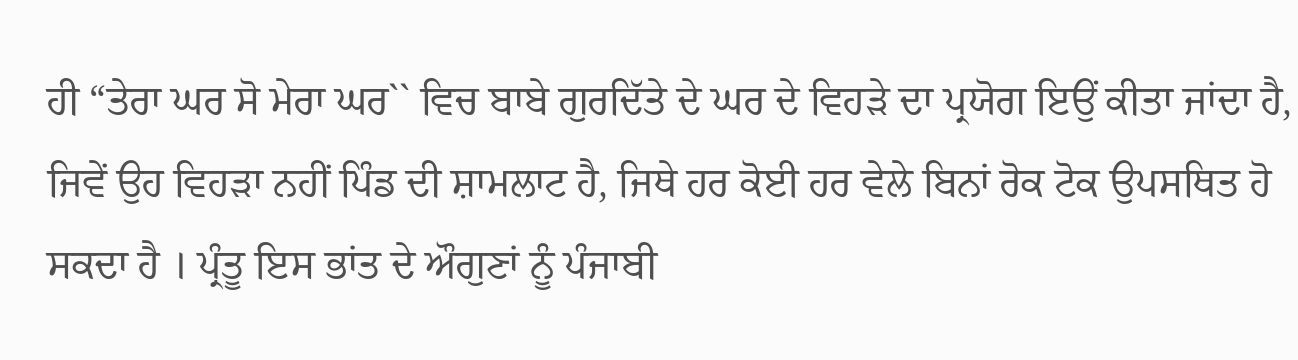ਹੀ “ਤੇਰਾ ਘਰ ਸੋ ਮੇਰਾ ਘਰ`` ਵਿਚ ਬਾਬੇ ਗੁਰਦਿੱਤੇ ਦੇ ਘਰ ਦੇ ਵਿਹੜੇ ਦਾ ਪ੍ਰਯੋਗ ਇਉਂ ਕੀਤਾ ਜਾਂਦਾ ਹੈ, ਜਿਵੇਂ ਉਹ ਵਿਹੜਾ ਨਹੀਂ ਪਿੰਡ ਦੀ ਸ਼ਾਮਲਾਟ ਹੈ, ਜਿਥੇ ਹਰ ਕੋਈ ਹਰ ਵੇਲੇ ਬਿਨਾਂ ਰੋਕ ਟੋਕ ਉਪਸਥਿਤ ਹੋ ਸਕਦਾ ਹੈ । ਪ੍ਰੰਤੂ ਇਸ ਭਾਂਤ ਦੇ ਔਗੁਣਾਂ ਨੂੰ ਪੰਜਾਬੀ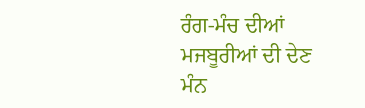ਰੰਗ-ਮੰਚ ਦੀਆਂ ਮਜਬੂਰੀਆਂ ਦੀ ਦੇਣ ਮੰਨ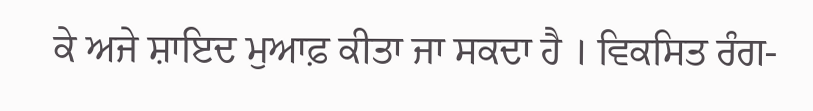ਕੇ ਅਜੇ ਸ਼ਾਇਦ ਮੁਆਫ਼ ਕੀਤਾ ਜਾ ਸਕਦਾ ਹੈ । ਵਿਕਸਿਤ ਰੰਗ-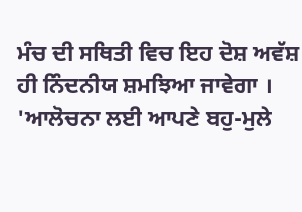ਮੰਚ ਦੀ ਸਥਿਤੀ ਵਿਚ ਇਹ ਦੋਸ਼ ਅਵੱਸ਼ ਹੀ ਨਿੰਦਨੀਯ ਸ਼ਮਝਿਆ ਜਾਵੇਗਾ । 'ਆਲੋਚਨਾ ਲਈ ਆਪਣੇ ਬਹੁ-ਮੁਲੇ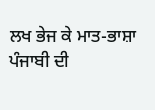ਲਖ ਭੇਜ ਕੇ ਮਾਤ-ਭਾਸ਼ਾ ਪੰਜਾਬੀ ਦੀ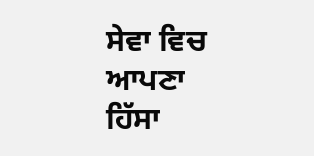ਸੇਵਾ ਵਿਚ ਆਪਣਾ ਹਿੱਸਾ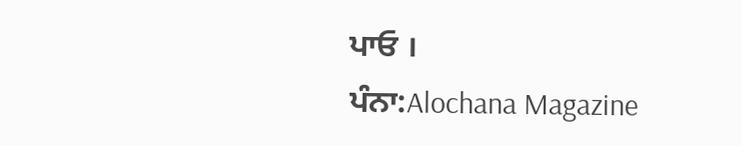ਪਾਓ ।
ਪੰਨਾ:Alochana Magazine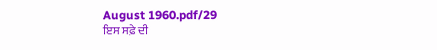August 1960.pdf/29
ਇਸ ਸਫ਼ੇ ਦੀ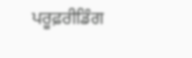ਪਰੂਫ਼ਰੀਡਿੰਗ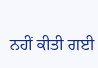ਨਹੀਂ ਕੀਤੀ ਗਈ